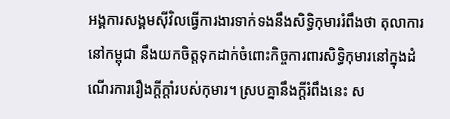អង្គការសង្គមស៊ីវិលធ្វើការងារទាក់ទងនឹងសិទ្ធិកុមាររំពឹងថា តុលាការនៅកម្ពុជា នឹងយកចិត្តទុកដាក់ចំពោះកិច្ចការពារសិទ្ធិកុមារនៅក្នុងដំណើរការរឿងក្ដីក្ដាំរបស់កុមារ។ ស្របគ្នានឹងក្ដីរំពឹងនេះ ស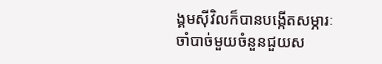ង្គមស៊ីវិលក៏បានបង្កើតសម្ភារៈចាំបាច់មួយចំនួនជួយស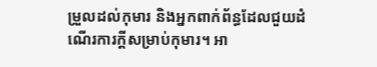ម្រួលដល់កុមារ និងអ្នកពាក់ព័ន្ធដែលជួយដំណើរការក្ដីសម្រាប់កុមារ។ អា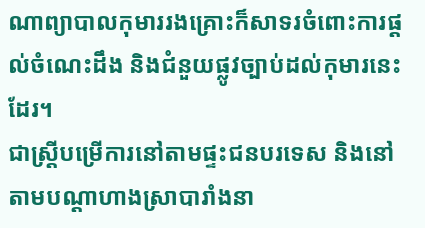ណាព្យាបាលកុមាររងគ្រោះក៏សាទរចំពោះការផ្ដល់ចំណេះដឹង និងជំនួយផ្លូវច្បាប់ដល់កុមារនេះដែរ។
ជាស្ត្រីបម្រើការនៅតាមផ្ទះជនបរទេស និងនៅតាមបណ្ដាហាងស្រាបារាំងនា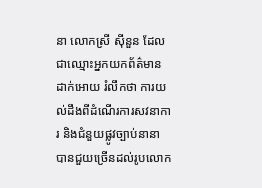នា លោកស្រី ស៊ីនួន ដែលជាឈ្មោះអ្នកយកព័ត៌មានដាក់អោយ រំលឹកថា ការយល់ដឹងពីដំណើរការសវនាការ និងជំនួយផ្លូវច្បាប់នានា បានជួយច្រើនដល់រូបលោក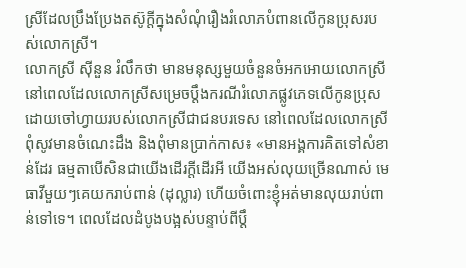ស្រីដែលប្រឹងប្រែងតស៊ូក្ដីក្នុងសំណុំរឿងរំលោភបំពានលើកូនប្រុសរបស់លោកស្រី។
លោកស្រី ស៊ីនួន រំលឹកថា មានមនុស្សមួយចំនួនចំអកអោយលោកស្រី នៅពេលដែលលោកស្រីសម្រេចប្ដឹងករណីរំលោភផ្លូវភេទលើកូនប្រុសដោយចៅហ្វាយរបស់លោកស្រីជាជនបរទេស នៅពេលដែលលោកស្រីពុំសូវមានចំណេះដឹង និងពុំមានប្រាក់កាស៖ «មានអង្គការគិតទៅសំខាន់ដែរ ធម្មតាបើសិនជាយើងដើរក្ដីដើរអី យើងអស់លុយច្រើនណាស់ មេធាវីមួយៗគេយករាប់ពាន់ (ដុល្លារ) ហើយចំពោះខ្ញុំអត់មានលុយរាប់ពាន់ទៅទេ។ ពេលដែលដំបូងបង្អស់បន្ទាប់ពីប្ដឹ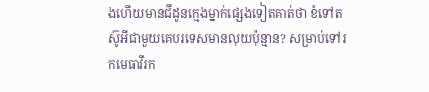ងហើយមានជីដូនក្មេងម្នាក់ផ្សេងទៀតគាត់ថា ខំទៅតស៊ូអីជាមួយគេបរទេសមានលុយប៉ុន្មាន? សម្រាប់ទៅរកមេធាវីរក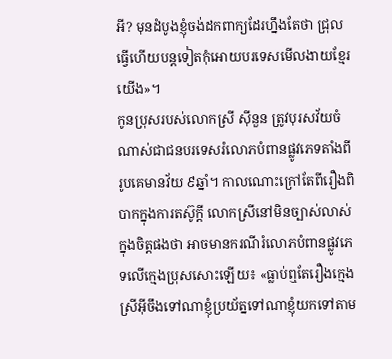អី? មុនដំបូងខ្ញុំចង់ដកពាក្យដែរហ្នឹងតែថា ជ្រុលធ្វើហើយបន្តទៀតកុំអោយបរទេសមើលងាយខ្មែរយើង»។
កូនប្រុសរបស់លោកស្រី ស៊ីនួន ត្រូវបុរសវ័យចំណាស់ជាជនបរទេសរំលោភបំពានផ្លូវភេទតាំងពីរូបគេមានវ័យ ៩ឆ្នាំ។ កាលណោះក្រៅតែពីរឿងពិបាកក្នុងការតស៊ូក្ដី លោកស្រីនៅមិនច្បាស់លាស់ក្នុងចិត្តផងថា អាចមានករណីរំលោភបំពានផ្លូវភេទលើក្មេងប្រុសសោះឡើយ៖ «ធ្លាប់ឮតែរឿងក្មេងស្រីអ៊ីចឹងទៅណាខ្ញុំប្រយ័ត្នទៅណាខ្ញុំយកទៅតាម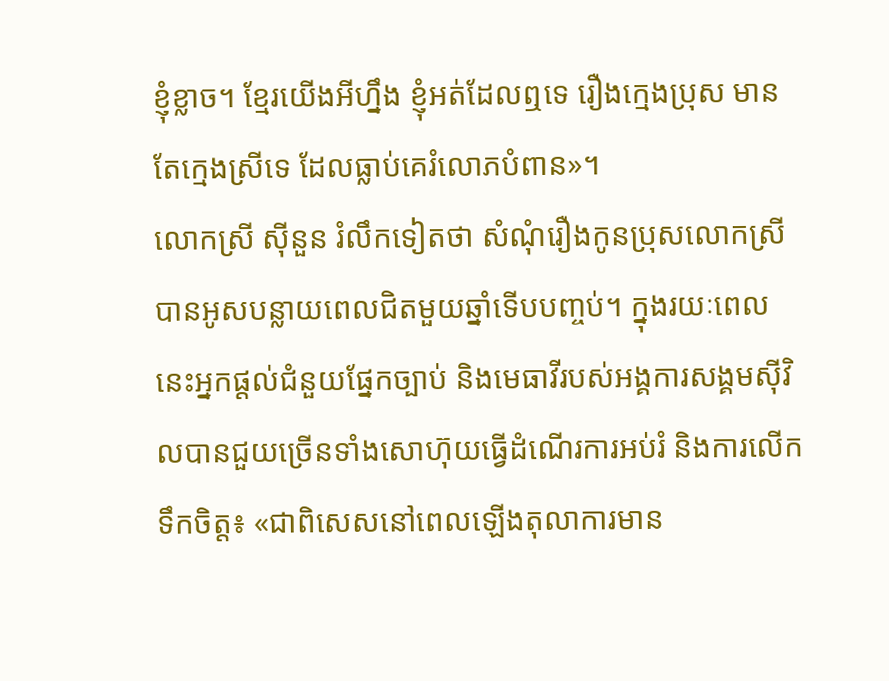ខ្ញុំខ្លាច។ ខ្មែរយើងអីហ្នឹង ខ្ញុំអត់ដែលឮទេ រឿងក្មេងប្រុស មានតែក្មេងស្រីទេ ដែលធ្លាប់គេរំលោភបំពាន»។
លោកស្រី ស៊ីនួន រំលឹកទៀតថា សំណុំរឿងកូនប្រុសលោកស្រី បានអូសបន្លាយពេលជិតមួយឆ្នាំទើបបញ្ចប់។ ក្នុងរយៈពេលនេះអ្នកផ្ដល់ជំនួយផ្នែកច្បាប់ និងមេធាវីរបស់អង្គការសង្គមស៊ីវិលបានជួយច្រើនទាំងសោហ៊ុយធ្វើដំណើរការអប់រំ និងការលើកទឹកចិត្ត៖ «ជាពិសេសនៅពេលឡើងតុលាការមាន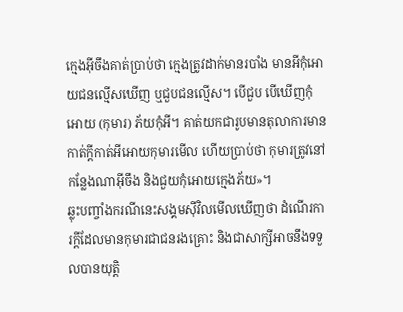ក្មេងអ៊ីចឹងគាត់ប្រាប់ថា ក្មេងត្រូវដាក់មានរបាំង មានអីកុំអោយជនល្មើសឃើញ ឬជួបជនល្មើស។ បើជួប បើឃើញកុំអោយ (កុមារ) ភ័យកុំអី។ គាត់យកជារូបមានតុលាការមានកាត់ក្ដីកាត់អីអោយកុមារមើល ហើយប្រាប់ថា កុមារត្រូវនៅកន្លែងណាអ៊ីចឹង និងជួយកុំអោយក្មេងភ័យ»។
ឆ្លុះបញ្ចាំងករណីនេះសង្គមស៊ីវិលមើលឃើញថា ដំណើរការក្ដីដែលមានកុមារជាជនរងគ្រោះ និងជាសាក្សីអាចនឹងទទួលបានយុត្តិ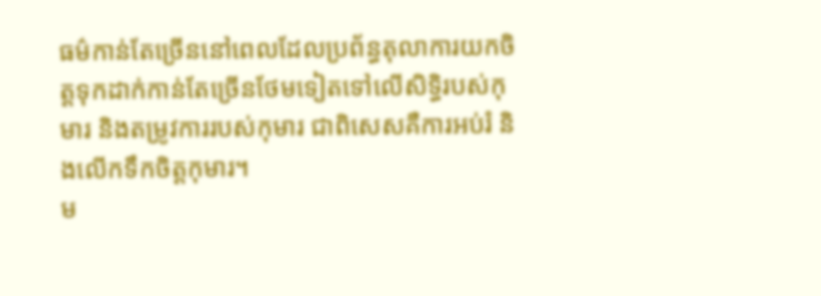ធម៌កាន់តែច្រើននៅពេលដែលប្រព័ន្ធតុលាការយកចិត្តទុកដាក់កាន់តែច្រើនថែមទៀតទៅលើសិទ្ធិរបស់កុមារ និងតម្រូវការរបស់កុមារ ជាពិសេសគឺការអប់រំ និងលើកទឹកចិត្តកុមារ។
ម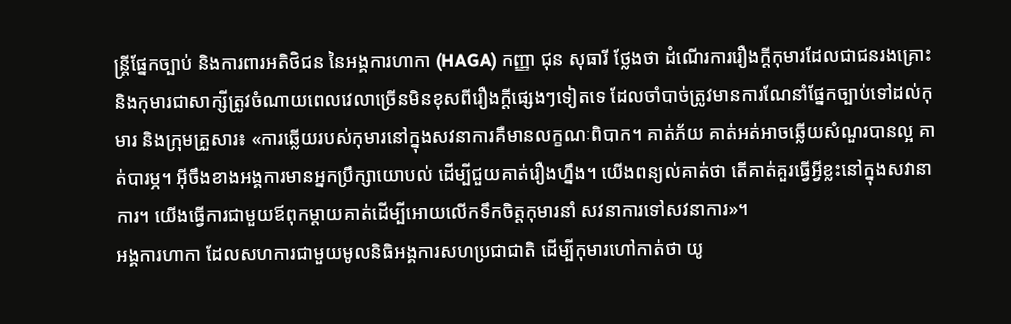ន្ត្រីផ្នែកច្បាប់ និងការពារអតិថិជន នៃអង្គការហាកា (HAGA) កញ្ញា ជុន សុធារី ថ្លែងថា ដំណើរការរឿងក្ដីកុមារដែលជាជនរងគ្រោះ និងកុមារជាសាក្សីត្រូវចំណាយពេលវេលាច្រើនមិនខុសពីរឿងក្ដីផ្សេងៗទៀតទេ ដែលចាំបាច់ត្រូវមានការណែនាំផ្នែកច្បាប់ទៅដល់កុមារ និងក្រុមគ្រួសារ៖ «ការឆ្លើយរបស់កុមារនៅក្នុងសវនាការគឺមានលក្ខណៈពិបាក។ គាត់ភ័យ គាត់អត់អាចឆ្លើយសំណួរបានល្អ គាត់បារម្ភ។ អ៊ីចឹងខាងអង្គការមានអ្នកប្រឹក្សាយោបល់ ដើម្បីជួយគាត់រឿងហ្នឹង។ យើងពន្យល់គាត់ថា តើគាត់គួរធ្វើអ្វីខ្លះនៅក្នុងសវានាការ។ យើងធ្វើការជាមួយឪពុកម្ដាយគាត់ដើម្បីអោយលើកទឹកចិត្តកុមារនាំ សវនាការទៅសវនាការ»។
អង្គការហាកា ដែលសហការជាមួយមូលនិធិអង្គការសហប្រជាជាតិ ដើម្បីកុមារហៅកាត់ថា យូ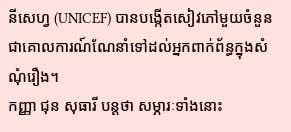នីសេហ្វ (UNICEF) បានបង្កើតសៀវភៅមួយចំនួនជាគោលការណ៍ណែនាំទៅដល់អ្នកពាក់ព័ន្ធក្នុងសំណុំរឿង។
កញ្ញា ជុន សុធារី បន្តថា សម្ភារៈទាំងនោះ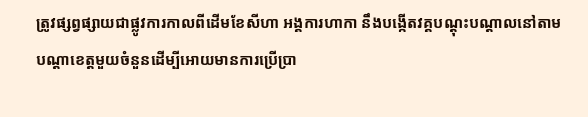ត្រូវផ្សព្វផ្សាយជាផ្លូវការកាលពីដើមខែសីហា អង្គការហាកា នឹងបង្កើតវគ្គបណ្ដុះបណ្ដាលនៅតាមបណ្ដាខេត្តមួយចំនួនដើម្បីអោយមានការប្រើប្រា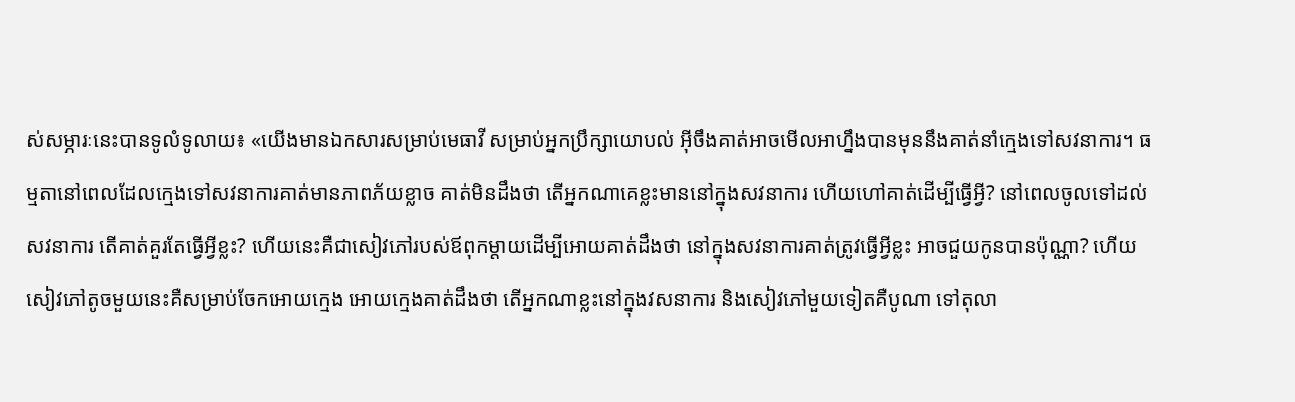ស់សម្ភារៈនេះបានទូលំទូលាយ៖ «យើងមានឯកសារសម្រាប់មេធាវី សម្រាប់អ្នកប្រឹក្សាយោបល់ អ៊ីចឹងគាត់អាចមើលអាហ្នឹងបានមុននឹងគាត់នាំក្មេងទៅសវនាការ។ ធម្មតានៅពេលដែលក្មេងទៅសវនាការគាត់មានភាពភ័យខ្លាច គាត់មិនដឹងថា តើអ្នកណាគេខ្លះមាននៅក្នុងសវនាការ ហើយហៅគាត់ដើម្បីធ្វើអ្វី? នៅពេលចូលទៅដល់សវនាការ តើគាត់គួរតែធ្វើអ្វីខ្លះ? ហើយនេះគឺជាសៀវភៅរបស់ឪពុកម្ដាយដើម្បីអោយគាត់ដឹងថា នៅក្នុងសវនាការគាត់ត្រូវធ្វើអ្វីខ្លះ អាចជួយកូនបានប៉ុណ្ណា? ហើយសៀវភៅតូចមួយនេះគឺសម្រាប់ចែកអោយក្មេង អោយក្មេងគាត់ដឹងថា តើអ្នកណាខ្លះនៅក្នុងវសនាការ និងសៀវភៅមួយទៀតគឺបូណា ទៅតុលា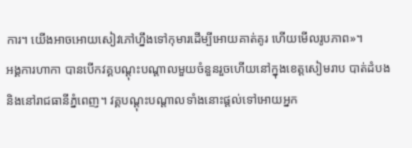ការ។ យើងអាចអោយសៀវភៅហ្នឹងទៅកុមារដើម្បីអោយគាត់គូរ ហើយមើលរូបភាព»។
អង្គការហាកា បានបើកវគ្គបណ្ដុះបណ្ដាលមួយចំនួនរួចហើយនៅក្នុងខេត្តសៀមរាប បាត់ដំបង និងនៅរាជធានីភ្នំពេញ។ វគ្គបណ្ដុះបណ្ដាលទាំងនោះផ្ដល់ទៅអោយអ្នក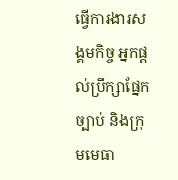ធ្វើការងារសង្គមកិច្ច អ្នកផ្ដល់ប្រឹក្សាផ្នែកច្បាប់ និងក្រុមមេធា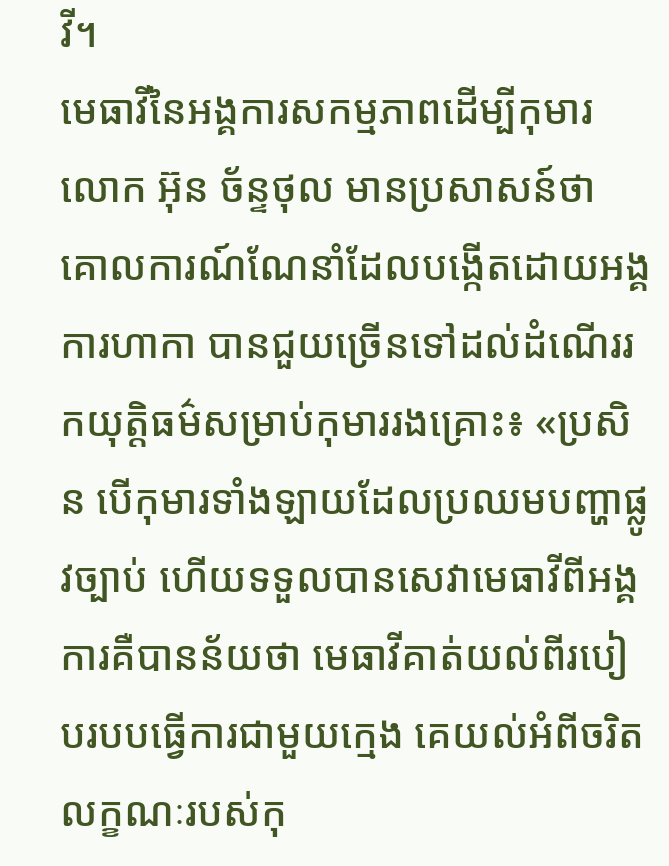វី។
មេធាវីនៃអង្គការសកម្មភាពដើម្បីកុមារ លោក អ៊ុន ច័ន្ទថុល មានប្រសាសន៍ថា គោលការណ៍ណែនាំដែលបង្កើតដោយអង្គការហាកា បានជួយច្រើនទៅដល់ដំណើររកយុត្តិធម៌សម្រាប់កុមាររងគ្រោះ៖ «ប្រសិន បើកុមារទាំងឡាយដែលប្រឈមបញ្ហាផ្លូវច្បាប់ ហើយទទួលបានសេវាមេធាវីពីអង្គការគឺបានន័យថា មេធាវីគាត់យល់ពីរបៀបរបបធ្វើការជាមួយក្មេង គេយល់អំពីចរិតលក្ខណៈរបស់កុ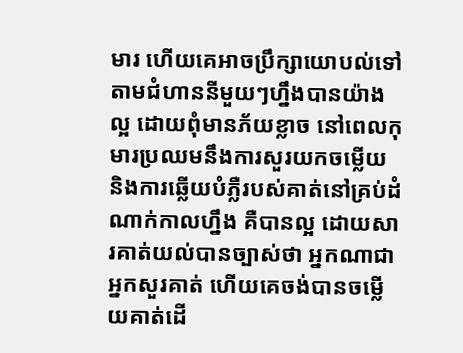មារ ហើយគេអាចប្រឹក្សាយោបល់ទៅតាមជំហាននីមួយៗហ្នឹងបានយ៉ាងល្អ ដោយពុំមានភ័យខ្លាច នៅពេលកុមារប្រឈមនឹងការសួរយកចម្លើយ និងការឆ្លើយបំភ្លឺរបស់គាត់នៅគ្រប់ដំណាក់កាលហ្នឹង គឺបានល្អ ដោយសារគាត់យល់បានច្បាស់ថា អ្នកណាជាអ្នកសួរគាត់ ហើយគេចង់បានចម្លើយគាត់ដើ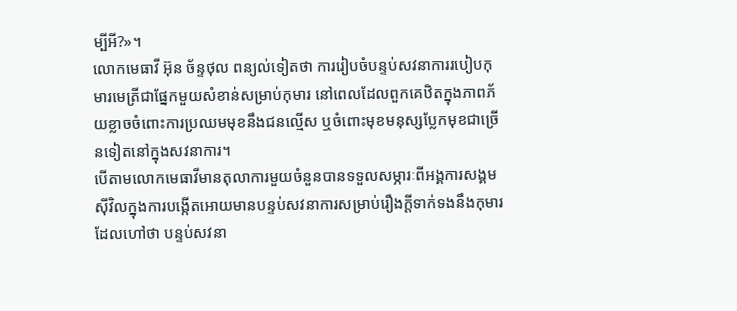ម្បីអី?»។
លោកមេធាវី អ៊ុន ច័ន្ទថុល ពន្យល់ទៀតថា ការរៀបចំបន្ទប់សវនាការរបៀបកុមារមេត្រីជាផ្នែកមួយសំខាន់សម្រាប់កុមារ នៅពេលដែលពួកគេឋិតក្នុងភាពភ័យខ្លាចចំពោះការប្រឈមមុខនឹងជនល្មើស ឬចំពោះមុខមនុស្សប្លែកមុខជាច្រើនទៀតនៅក្នុងសវនាការ។
បើតាមលោកមេធាវីមានតុលាការមួយចំនួនបានទទួលសម្ភារៈពីអង្គការសង្គមស៊ីវិលក្នុងការបង្កើតអោយមានបន្ទប់សវនាការសម្រាប់រឿងក្ដីទាក់ទងនឹងកុមារ ដែលហៅថា បន្ទប់សវនា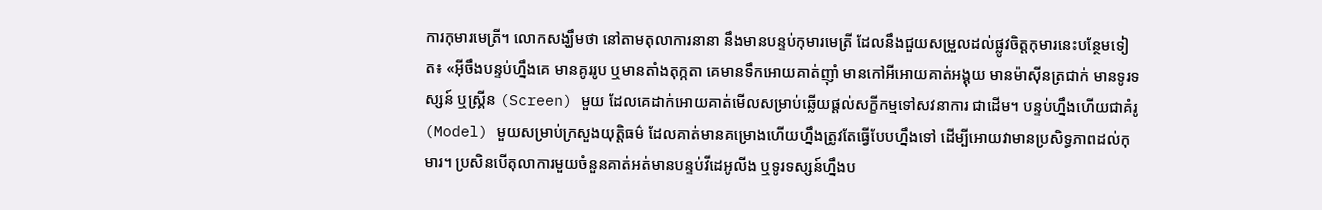ការកុមារមេត្រី។ លោកសង្ឃឹមថា នៅតាមតុលាការនានា នឹងមានបន្ទប់កុមារមេត្រី ដែលនឹងជួយសម្រួលដល់ផ្លូវចិត្តកុមារនេះបន្ថែមទៀត៖ «អ៊ីចឹងបន្ទប់ហ្នឹងគេ មានគូររូប ឬមានតាំងតុក្កតា គេមានទឹកអោយគាត់ញ៉ាំ មានកៅអីអោយគាត់អង្គុយ មានម៉ាស៊ីនត្រជាក់ មានទូរទស្សន៍ ឬស្រ្គីន (Screen) មួយ ដែលគេដាក់អោយគាត់មើលសម្រាប់ឆ្លើយផ្ដល់សក្ខីកម្មទៅសវនាការ ជាដើម។ បន្ទប់ហ្នឹងហើយជាគំរូ (Model) មួយសម្រាប់ក្រសួងយុត្តិធម៌ ដែលគាត់មានគម្រោងហើយហ្នឹងត្រូវតែធ្វើបែបហ្នឹងទៅ ដើម្បីអោយវាមានប្រសិទ្ធភាពដល់កុមារ។ ប្រសិនបើតុលាការមួយចំនួនគាត់អត់មានបន្ទប់វីដេអូលីង ឬទូរទស្សន៍ហ្នឹងប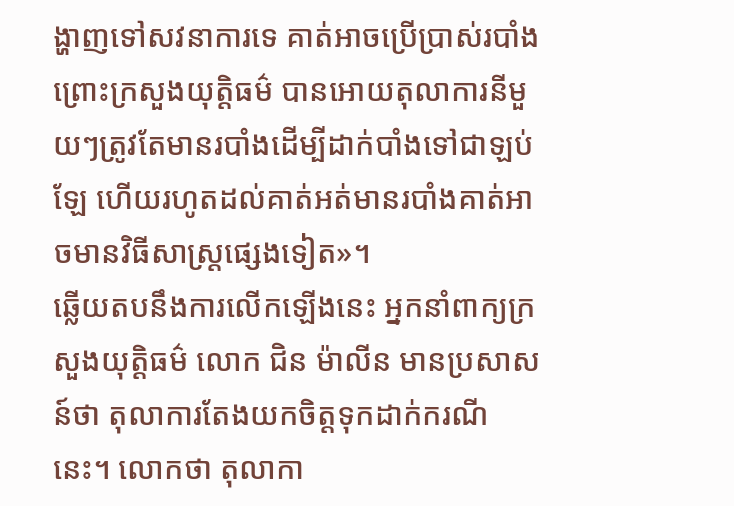ង្ហាញទៅសវនាការទេ គាត់អាចប្រើប្រាស់របាំង ព្រោះក្រសួងយុត្តិធម៌ បានអោយតុលាការនីមួយៗត្រូវតែមានរបាំងដើម្បីដាក់បាំងទៅជាឡប់ឡែ ហើយរហូតដល់គាត់អត់មានរបាំងគាត់អាចមានវិធីសាស្រ្តផ្សេងទៀត»។
ឆ្លើយតបនឹងការលើកឡើងនេះ អ្នកនាំពាក្យក្រសួងយុត្តិធម៌ លោក ជិន ម៉ាលីន មានប្រសាសន៍ថា តុលាការតែងយកចិត្តទុកដាក់ករណីនេះ។ លោកថា តុលាកា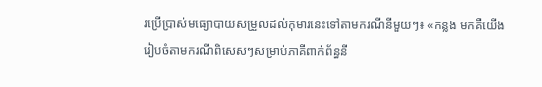រប្រើប្រាស់មធ្យោបាយសម្រួលដល់កុមារនេះទៅតាមករណីនីមួយៗ៖ «កន្លង មកគឺយើងរៀបចំតាមករណីពិសេសៗសម្រាប់ភាគីពាក់ព័ន្ធនី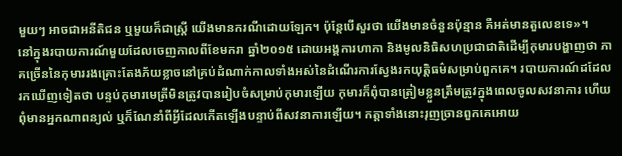មួយៗ អាចជាអនីតិជន ឬមួយក៏ជាស្ត្រី យើងមានករណីដោយឡែក។ ប៉ុន្តែបើសួរថា យើងមានចំនួនប៉ុន្មាន គឺអត់មានតួលេខទេ»។
នៅក្នុងរបាយការណ៍មួយដែលចេញកាលពីខែមករា ឆ្នាំ២០១៥ ដោយអង្គការហាកា និងមូលនិធិសហប្រជាជាតិដើម្បីកុមារបង្ហាញថា ភាគច្រើននៃកុមាររងគ្រោះតែងភ័យខ្លាចនៅគ្រប់ដំណាក់កាលទាំងអស់នៃដំណើរការស្វែងរកយុត្តិធម៌សម្រាប់ពួកគេ។ របាយការណ៍ដដែលរកឃើញទៀតថា បន្ទប់កុមារមេត្រីមិនត្រូវបានរៀបចំសម្រាប់កុមារឡើយ កុមារក៏ពុំបានត្រៀមខ្លួនត្រឹមត្រូវក្នុងពេលចូលសវនាការ ហើយពុំមានអ្នកណាពន្យល់ ឬក៏ណែនាំពីអ្វីដែលកើតឡើងបន្ទាប់ពីសវនាការឡើយ។ កត្តាទាំងនោះរុញច្រានពួកគេអោយ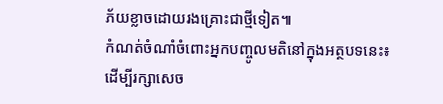ភ័យខ្លាចដោយរងគ្រោះជាថ្មីទៀត៕
កំណត់ចំណាំចំពោះអ្នកបញ្ចូលមតិនៅក្នុងអត្ថបទនេះ៖
ដើម្បីរក្សាសេច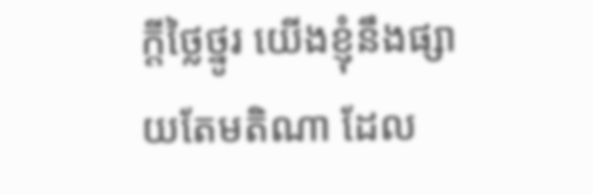ក្ដីថ្លៃថ្នូរ យើងខ្ញុំនឹងផ្សាយតែមតិណា ដែល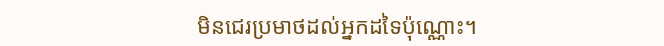មិនជេរប្រមាថដល់អ្នកដទៃប៉ុណ្ណោះ។